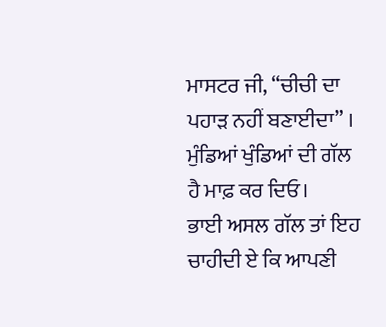ਮਾਸਟਰ ਜੀ, “ਚੀਚੀ ਦਾ ਪਹਾੜ ਨਹੀਂ ਬਣਾਈਦਾ” । ਮੁੰਡਿਆਂ ਖੁੰਡਿਆਂ ਦੀ ਗੱਲ ਹੈ ਮਾਫ਼ ਕਰ ਦਿਓ।
ਭਾਈ ਅਸਲ ਗੱਲ ਤਾਂ ਇਹ ਚਾਹੀਦੀ ਏ ਕਿ ਆਪਣੀ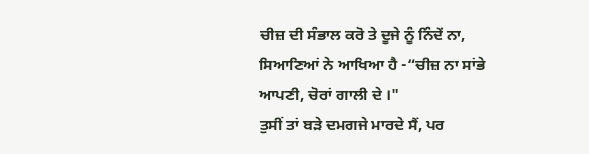ਚੀਜ਼ ਦੀ ਸੰਭਾਲ ਕਰੋ ਤੇ ਦੂਜੇ ਨੂੰ ਨਿੰਦੇਂ ਨਾ, ਸਿਆਣਿਆਂ ਨੇ ਆਖਿਆ ਹੈ -“ਚੀਜ਼ ਨਾ ਸਾਂਭੇ ਆਪਣੀ, ਚੋਰਾਂ ਗਾਲੀ ਦੇ ।"
ਤੁਸੀਂ ਤਾਂ ਬੜੇ ਦਮਗਜੇ ਮਾਰਦੇ ਸੈਂ, ਪਰ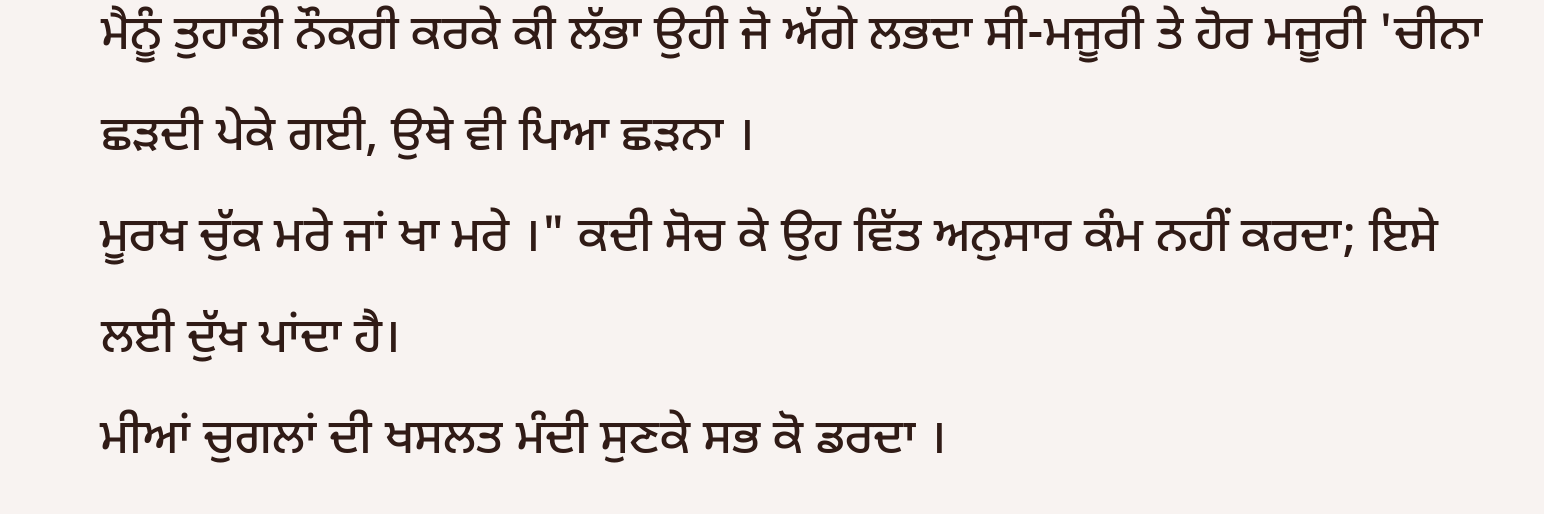ਮੈਨੂੰ ਤੁਹਾਡੀ ਨੌਕਰੀ ਕਰਕੇ ਕੀ ਲੱਭਾ ਉਹੀ ਜੋ ਅੱਗੇ ਲਭਦਾ ਸੀ-ਮਜੂਰੀ ਤੇ ਹੋਰ ਮਜੂਰੀ 'ਚੀਨਾ ਛੜਦੀ ਪੇਕੇ ਗਈ, ਉਥੇ ਵੀ ਪਿਆ ਛੜਨਾ ।
ਮੂਰਖ ਚੁੱਕ ਮਰੇ ਜਾਂ ਖਾ ਮਰੇ ।" ਕਦੀ ਸੋਚ ਕੇ ਉਹ ਵਿੱਤ ਅਨੁਸਾਰ ਕੰਮ ਨਹੀਂ ਕਰਦਾ; ਇਸੇ ਲਈ ਦੁੱਖ ਪਾਂਦਾ ਹੈ।
ਮੀਆਂ ਚੁਗਲਾਂ ਦੀ ਖਸਲਤ ਮੰਦੀ ਸੁਣਕੇ ਸਭ ਕੋ ਡਰਦਾ ।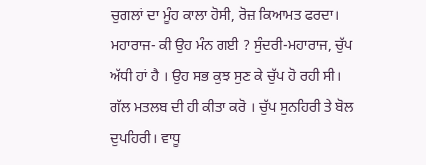ਚੁਗਲਾਂ ਦਾ ਮੂੰਹ ਕਾਲਾ ਹੋਸੀ, ਰੋਜ਼ ਕਿਆਮਤ ਫਰਦਾ।
ਮਹਾਰਾਜ- ਕੀ ਉਹ ਮੰਨ ਗਈ ? ਸੁੰਦਰੀ-ਮਹਾਰਾਜ, ਚੁੱਪ ਅੱਧੀ ਹਾਂ ਹੈ । ਉਹ ਸਭ ਕੁਝ ਸੁਣ ਕੇ ਚੁੱਪ ਹੋ ਰਹੀ ਸੀ।
ਗੱਲ ਮਤਲਬ ਦੀ ਹੀ ਕੀਤਾ ਕਰੋ । ਚੁੱਪ ਸੁਨਹਿਰੀ ਤੇ ਬੋਲ ਦੁਪਹਿਰੀ। ਵਾਧੂ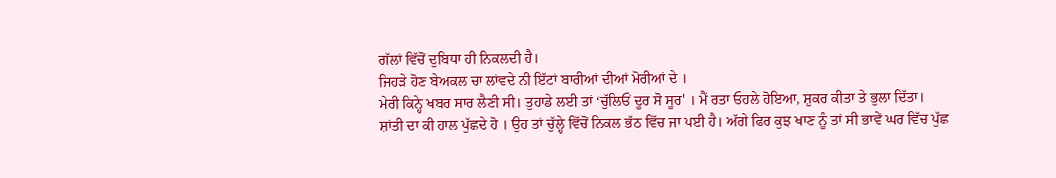ਗੱਲਾਂ ਵਿੱਚੋਂ ਦੁਬਿਧਾ ਹੀ ਨਿਕਲਦੀ ਹੈ।
ਜਿਹੜੇ ਹੋਣ ਬੇਅਕਲ ਚਾ ਲਾਂਵਦੇ ਨੀ ਇੱਟਾਂ ਬਾਰੀਆਂ ਦੀਆਂ ਮੋਰੀਆਂ ਦੇ ।
ਮੇਰੀ ਕਿਨ੍ਹੇ ਖਬਰ ਸਾਰ ਲੈਣੀ ਸੀ। ਤੁਹਾਡੇ ਲਈ ਤਾਂ ‘ਚੁੱਲਿਓਂ ਦੂਰ ਸੋ ਸੂਰ' । ਮੈਂ ਰਤਾ ਓਹਲੇ ਹੋਇਆ, ਸ਼ੁਕਰ ਕੀਤਾ ਤੇ ਭੁਲਾ ਦਿੱਤਾ।
ਸ਼ਾਂਤੀ ਦਾ ਕੀ ਹਾਲ ਪੁੱਛਦੇ ਹੋ । ਉਹ ਤਾਂ ਚੁੱਲ੍ਹੇ ਵਿੱਚੋਂ ਨਿਕਲ ਭੱਠ ਵਿੱਚ ਜਾ ਪਈ ਹੈ। ਅੱਗੇ ਫਿਰ ਕੁਝ ਖਾਣ ਨੂੰ ਤਾਂ ਸੀ ਭਾਵੇਂ ਘਰ ਵਿੱਚ ਪੁੱਛ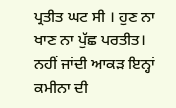ਪ੍ਰਤੀਤ ਘਟ ਸੀ । ਹੁਣ ਨਾ ਖਾਣ ਨਾ ਪੁੱਛ ਪਰਤੀਤ।
ਨਹੀਂ ਜਾਂਦੀ ਆਕੜ ਇਨ੍ਹਾਂ ਕਮੀਨਾ ਦੀ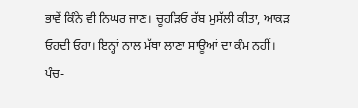ਭਾਵੇਂ ਕਿੰਨੇ ਵੀ ਨਿਘਰ ਜਾਣ। ਚੂਹੜਿਓ ਰੱਬ ਮੁਸੱਲੀ ਕੀਤਾ, ਆਕੜ ਓਹਦੀ ਓਹਾ। ਇਨ੍ਹਾਂ ਨਾਲ ਮੱਥਾ ਲਾਣਾ ਸਾਊਆਂ ਦਾ ਕੰਮ ਨਹੀਂ।
ਪੰਚ-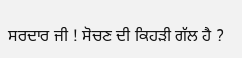ਸਰਦਾਰ ਜੀ ! ਸੋਚਣ ਦੀ ਕਿਹੜੀ ਗੱਲ ਹੈ ?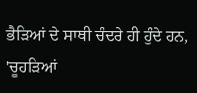ਭੈੜਿਆਂ ਦੇ ਸਾਥੀ ਚੰਦਰੇ ਹੀ ਹੁੰਦੇ ਹਨ, 'ਚੂਹੜਿਆਂ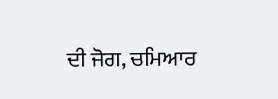ਦੀ ਜੋਗ, ਚਮਿਆਰ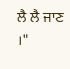ਲੈ ਲੈ ਜਾਣ ।"